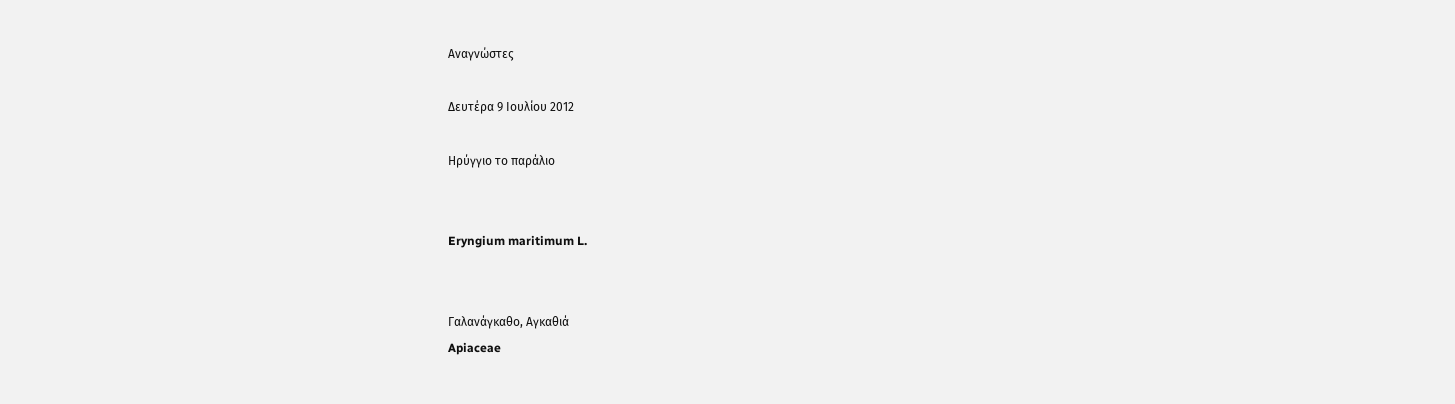Αναγνώστες

Δευτέρα 9 Ιουλίου 2012

Hρύγγιο το παράλιο


Eryngium maritimum L.


Γαλανάγκαθο, Αγκαθιά
Apiaceae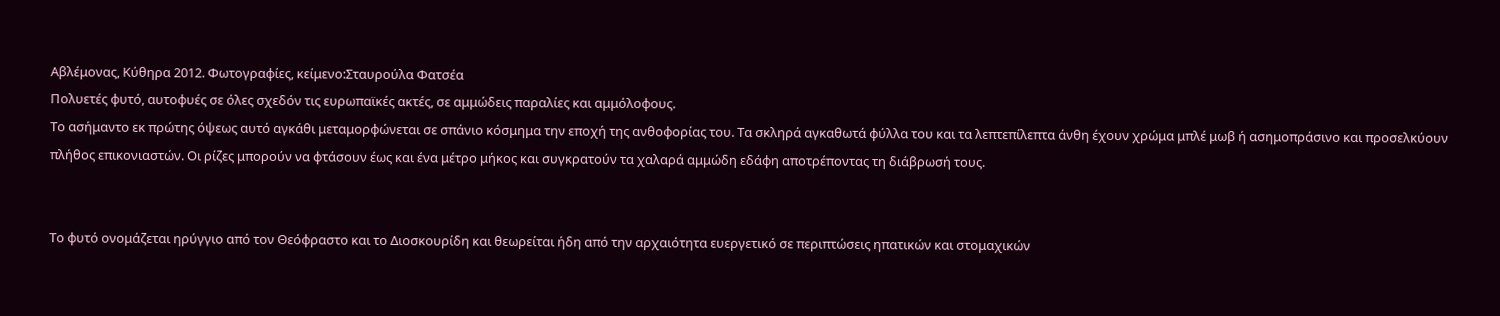Αβλέμονας, Κύθηρα 2012. Φωτογραφίες, κείμενο:Σταυρούλα Φατσέα
Πολυετές φυτό, αυτοφυές σε όλες σχεδόν τις ευρωπαϊκές ακτές, σε αμμώδεις παραλίες και αμμόλοφους.
Το ασήμαντο εκ πρώτης όψεως αυτό αγκάθι μεταμορφώνεται σε σπάνιο κόσμημα την εποχή της ανθοφορίας του. Τα σκληρά αγκαθωτά φύλλα του και τα λεπτεπίλεπτα άνθη έχουν χρώμα μπλέ μωβ ή ασημοπράσινο και προσελκύουν πλήθος επικονιαστών. Οι ρίζες μπορούν να φτάσουν έως και ένα μέτρο μήκος και συγκρατούν τα χαλαρά αμμώδη εδάφη αποτρέποντας τη διάβρωσή τους.


Το φυτό ονομάζεται ηρύγγιο από τον Θεόφραστο και το Διοσκουρίδη και θεωρείται ήδη από την αρχαιότητα ευεργετικό σε περιπτώσεις ηπατικών και στομαχικών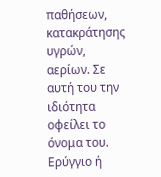παθήσεων, κατακράτησης υγρών, αερίων. Σε αυτή του την ιδιότητα οφείλει το όνομα του. Ερύγγιο ή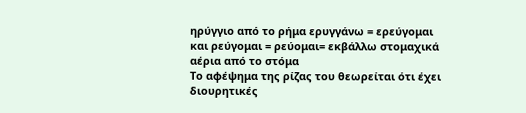ηρύγγιο από το ρήμα ερυγγάνω = ερεύγομαι και ρεύγομαι = ρεύομαι= εκβάλλω στομαχικά αέρια από το στόμα
Το αφέψημα της ρίζας του θεωρείται ότι έχει διουρητικές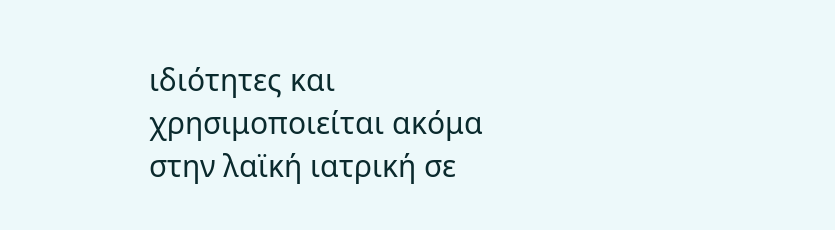ιδιότητες και χρησιμοποιείται ακόμα στην λαϊκή ιατρική σε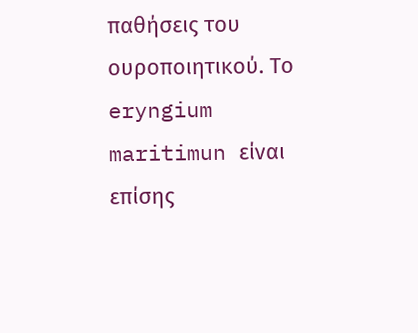παθήσεις του ουροποιητικού. Το eryngium maritimun είναι επίσης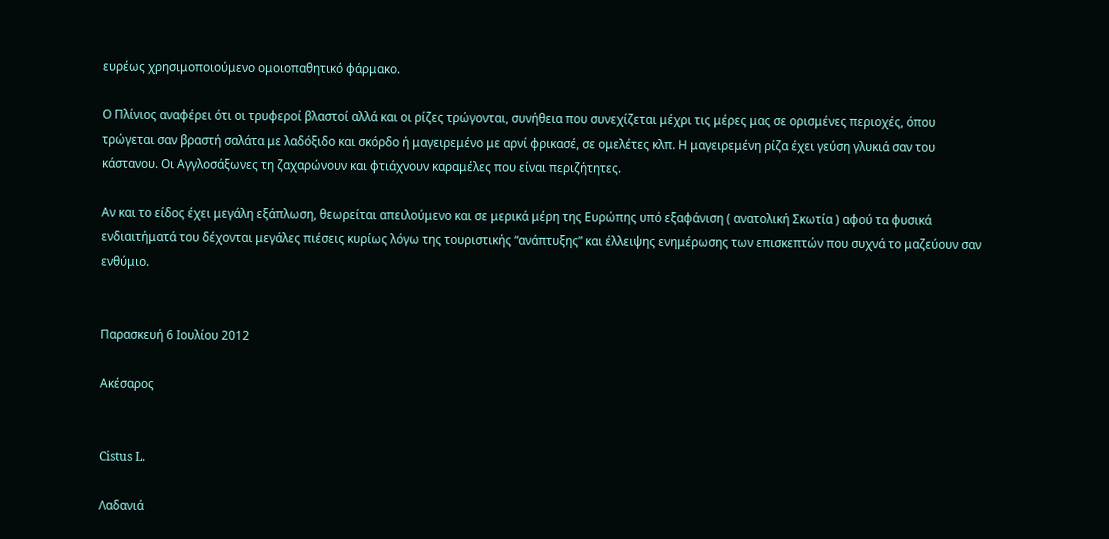ευρέως χρησιμοποιούμενο ομοιοπαθητικό φάρμακο.

Ο Πλίνιος αναφέρει ότι οι τρυφεροί βλαστοί αλλά και οι ρίζες τρώγονται, συνήθεια που συνεχίζεται μέχρι τις μέρες μας σε ορισμένες περιοχές, όπου τρώγεται σαν βραστή σαλάτα με λαδόξιδο και σκόρδο ή μαγειρεμένο με αρνί φρικασέ, σε ομελέτες κλπ. Η μαγειρεμένη ρίζα έχει γεύση γλυκιά σαν του κάστανου. Οι Αγγλοσάξωνες τη ζαχαρώνουν και φτιάχνουν καραμέλες που είναι περιζήτητες.

Αν και το είδος έχει μεγάλη εξάπλωση, θεωρείται απειλούμενο και σε μερικά μέρη της Ευρώπης υπό εξαφάνιση ( ανατολική Σκωτία ) αφού τα φυσικά ενδιαιτήματά του δέχονται μεγάλες πιέσεις κυρίως λόγω της τουριστικής “ανάπτυξης” και έλλειψης ενημέρωσης των επισκεπτών που συχνά το μαζεύουν σαν ενθύμιο.


Παρασκευή 6 Ιουλίου 2012

Ακέσαρος


Cistus L.

Λαδανιά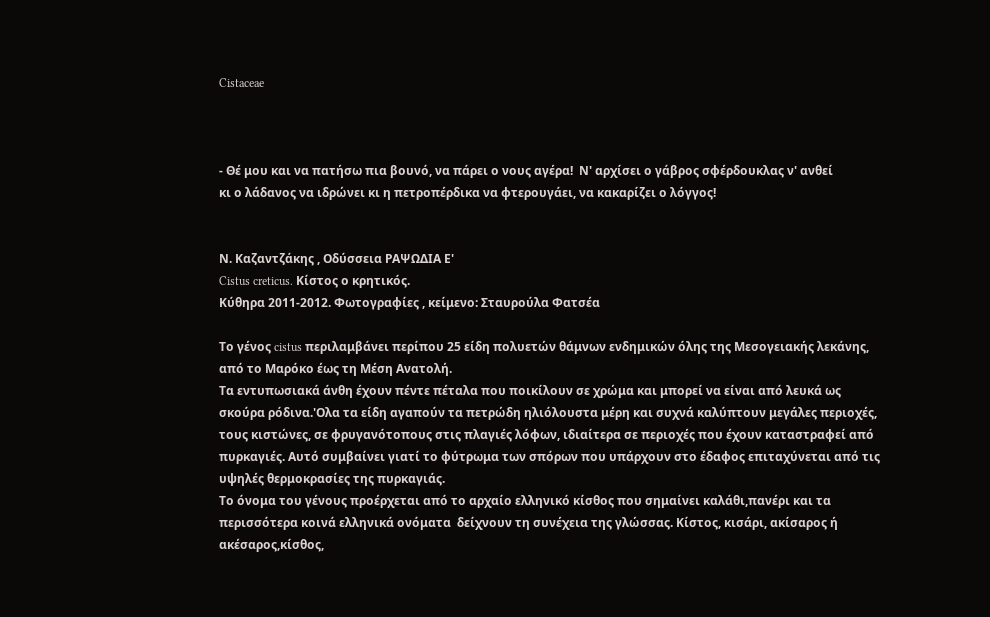Cistaceae



- Θέ μου και να πατήσω πια βουνό, να πάρει ο νους αγέρα!  Ν' αρχίσει ο γάβρος σφέρδουκλας ν' ανθεί
κι ο λάδανος να ιδρώνει κι η πετροπέρδικα να φτερουγάει, να κακαρίζει ο λόγγος!


Ν. Καζαντζάκης , Οδύσσεια ΡΑΨΩΔΙΑ Ε'
Cistus creticus. Κίστος ο κρητικός.
Κύθηρα 2011-2012. Φωτογραφίες , κείμενο: Σταυρούλα Φατσέα

Το γένος cistus περιλαμβάνει περίπου 25 είδη πολυετών θάμνων ενδημικών όλης της Μεσογειακής λεκάνης, από το Μαρόκο έως τη Μέση Ανατολή.
Τα εντυπωσιακά άνθη έχουν πέντε πέταλα που ποικίλουν σε χρώμα και μπορεί να είναι από λευκά ως σκούρα ρόδινα.'Ολα τα είδη αγαπούν τα πετρώδη ηλιόλουστα μέρη και συχνά καλύπτουν μεγάλες περιοχές, τους κιστώνες, σε φρυγανότοπους στις πλαγιές λόφων, ιδιαίτερα σε περιοχές που έχουν καταστραφεί από πυρκαγιές. Αυτό συμβαίνει γιατί το φύτρωμα των σπόρων που υπάρχουν στο έδαφος επιταχύνεται από τις υψηλές θερμοκρασίες της πυρκαγιάς.
Το όνομα του γένους προέρχεται από το αρχαίο ελληνικό κίσθος που σημαίνει καλάθι,πανέρι και τα περισσότερα κοινά ελληνικά ονόματα  δείχνουν τη συνέχεια της γλώσσας. Κίστος, κισάρι, ακίσαρος ή ακέσαρος,κίσθος,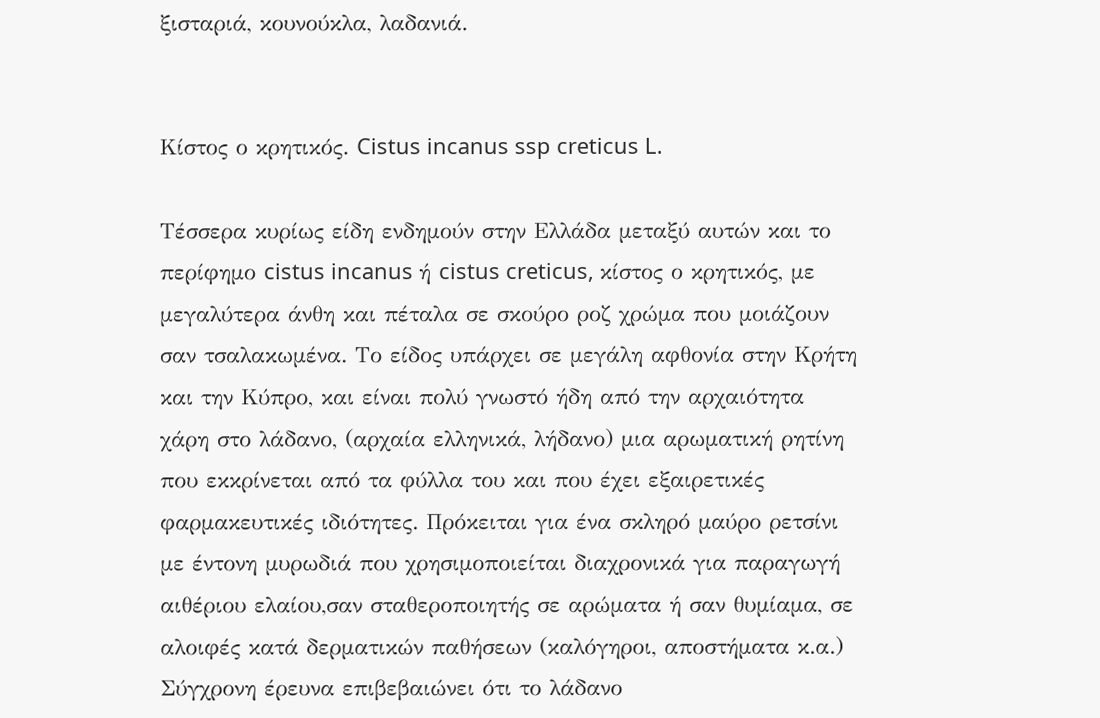ξισταριά, κουνούκλα, λαδανιά.


Κίστος ο κρητικός. Cistus incanus ssp creticus L.

Τέσσερα κυρίως είδη ενδημούν στην Ελλάδα μεταξύ αυτών και το περίφημο cistus incanus ή cistus creticus, κίστος ο κρητικός, με μεγαλύτερα άνθη και πέταλα σε σκούρο ροζ χρώμα που μοιάζουν σαν τσαλακωμένα. Το είδος υπάρχει σε μεγάλη αφθονία στην Κρήτη και την Κύπρο, και είναι πολύ γνωστό ήδη από την αρχαιότητα χάρη στο λάδανο, (αρχαία ελληνικά, λήδανο) μια αρωματική ρητίνη που εκκρίνεται από τα φύλλα του και που έχει εξαιρετικές φαρμακευτικές ιδιότητες. Πρόκειται για ένα σκληρό μαύρο ρετσίνι με έντονη μυρωδιά που χρησιμοποιείται διαχρονικά για παραγωγή αιθέριου ελαίου,σαν σταθεροποιητής σε αρώματα ή σαν θυμίαμα, σε αλοιφές κατά δερματικών παθήσεων (καλόγηροι, αποστήματα κ.α.)
Σύγχρονη έρευνα επιβεβαιώνει ότι το λάδανο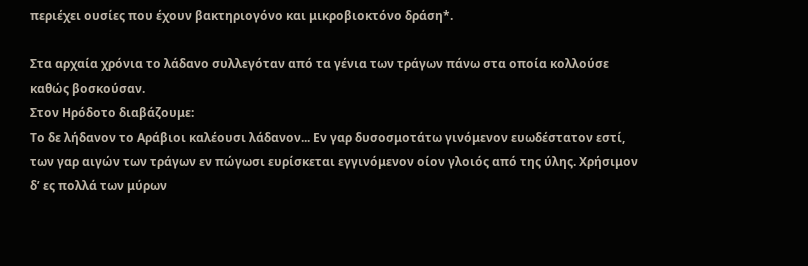περιέχει ουσίες που έχουν βακτηριογόνο και μικροβιοκτόνο δράση*.

Στα αρχαία χρόνια το λάδανο συλλεγόταν από τα γένια των τράγων πάνω στα οποία κολλούσε καθώς βοσκούσαν.
Στον Ηρόδοτο διαβάζουμε:
Το δε λήδανον το Αράβιοι καλέουσι λάδανον... Εν γαρ δυσοσμοτάτω γινόμενον ευωδέστατον εστί, των γαρ αιγών των τράγων εν πώγωσι ευρίσκεται εγγινόμενον οίον γλοιός από της ύλης. Χρήσιμον δ’ ες πολλά των μύρων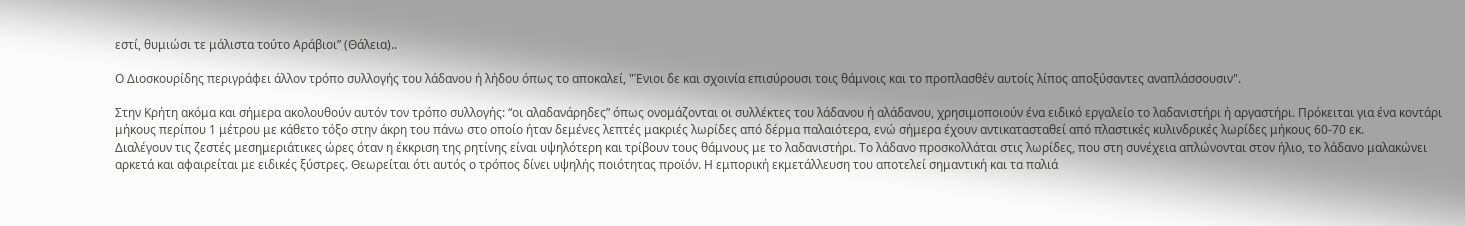εστί, θυμιώσι τε μάλιστα τούτο Αράβιοι” (Θάλεια)..

Ο Διοσκουρίδης περιγράφει άλλον τρόπο συλλογής του λάδανου ή λήδου όπως το αποκαλεί, "Ένιοι δε και σχοινία επισύρουσι τοις θάμνοις και το προπλασθέν αυτοίς λίπος αποξύσαντες αναπλάσσουσιν".

Στην Κρήτη ακόμα και σήμερα ακολουθούν αυτόν τον τρόπο συλλογής: “οι αλαδανάρηδες” όπως ονομάζονται οι συλλέκτες του λάδανου ή αλάδανου, χρησιμοποιούν ένα ειδικό εργαλείο το λαδανιστήρι ή αργαστήρι. Πρόκειται για ένα κοντάρι μήκους περίπου 1 μέτρου με κάθετο τόξο στην άκρη του πάνω στο οποίο ήταν δεμένες λεπτές μακριές λωρίδες από δέρμα παλαιότερα, ενώ σήμερα έχουν αντικατασταθεί από πλαστικές κυλινδρικές λωρίδες μήκους 60-70 εκ.
Διαλέγουν τις ζεστές μεσημεριάτικες ώρες όταν η έκκριση της ρητίνης είναι υψηλότερη και τρίβουν τους θάμνους με το λαδανιστήρι. Το λάδανο προσκολλάται στις λωρίδες, που στη συνέχεια απλώνονται στον ήλιο, το λάδανο μαλακώνει αρκετά και αφαιρείται με ειδικές ξύστρες. Θεωρείται ότι αυτός ο τρόπος δίνει υψηλής ποιότητας προϊόν. Η εμπορική εκμετάλλευση του αποτελεί σημαντική και τα παλιά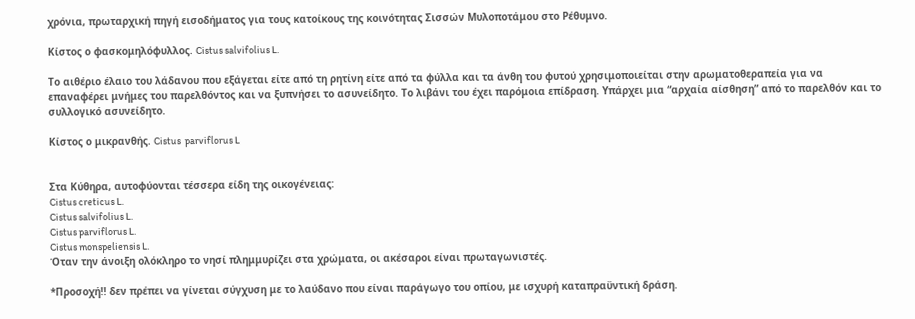χρόνια, πρωταρχική πηγή εισοδήματος για τους κατοίκους της κοινότητας Σισσών Μυλοποτάμου στο Ρέθυμνο.

Κίστος ο φασκομηλόφυλλος. Cistus salvifolius L.

Το αιθέριο έλαιο του λάδανου που εξάγεται είτε από τη ρητίνη είτε από τα φύλλα και τα άνθη του φυτού χρησιμοποιείται στην αρωματοθεραπεία για να επαναφέρει μνήμες του παρελθόντος και να ξυπνήσει το ασυνείδητο. Το λιβάνι του έχει παρόμοια επίδραση. Υπάρχει μια “αρχαία αίσθηση” από το παρελθόν και το συλλογικό ασυνείδητο.

Κίστος ο μικρανθής. Cistus  parviflorus L


Στα Κύθηρα, αυτοφύονται τέσσερα είδη της οικογένειας:
Cistus creticus L.
Cistus salvifolius L.
Cistus parviflorus L.
Cistus monspeliensis L.
Όταν την άνοιξη ολόκληρο το νησί πλημμυρίζει στα χρώματα, οι ακέσαροι είναι πρωταγωνιστές.

*Προσοχή!! δεν πρέπει να γίνεται σύγχυση με το λαύδανο που είναι παράγωγο του οπίου, με ισχυρή καταπραϋντική δράση.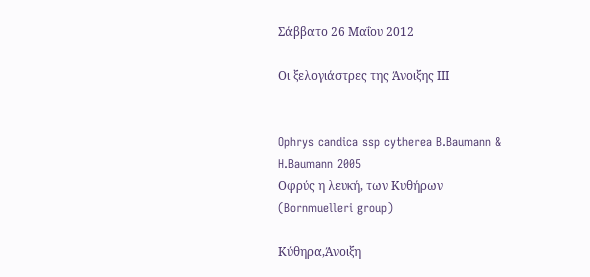Σάββατο 26 Μαΐου 2012

Οι ξελογιάστρες της Άνοιξης ΙΙΙ


Ophrys candica ssp cytherea B.Baumann & H.Baumann 2005
Οφρύς η λευκή, των Κυθήρων
(Bornmuelleri group)

Κύθηρα,Άνοιξη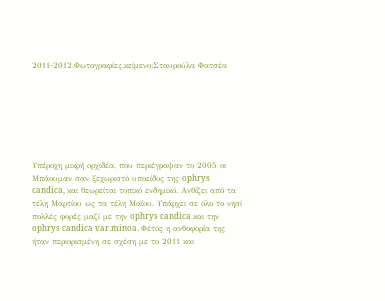2011-2012.Φωτογραφίες,κείμενο:Σταυρούλα Φατσέα







Υπέροχη μικρή ορχιδέα, που περιέγραψαν το 2005 οι Μπάουμαν σαν ξεχωριστό υποείδος της ophrys candica, και θεωρείται τοπικό ενδημικό. Ανθίζει από τα τέλη Μαρτίου ως τα τέλη Μαΐου. Υπάρχει σε όλο το νησί πολλές φορές μαζί με την ophrys candica και την ophrys candica var.minoa. Φέτος η ανθοφορία της ήταν περιορισμένη σε σχέση με το 2011 και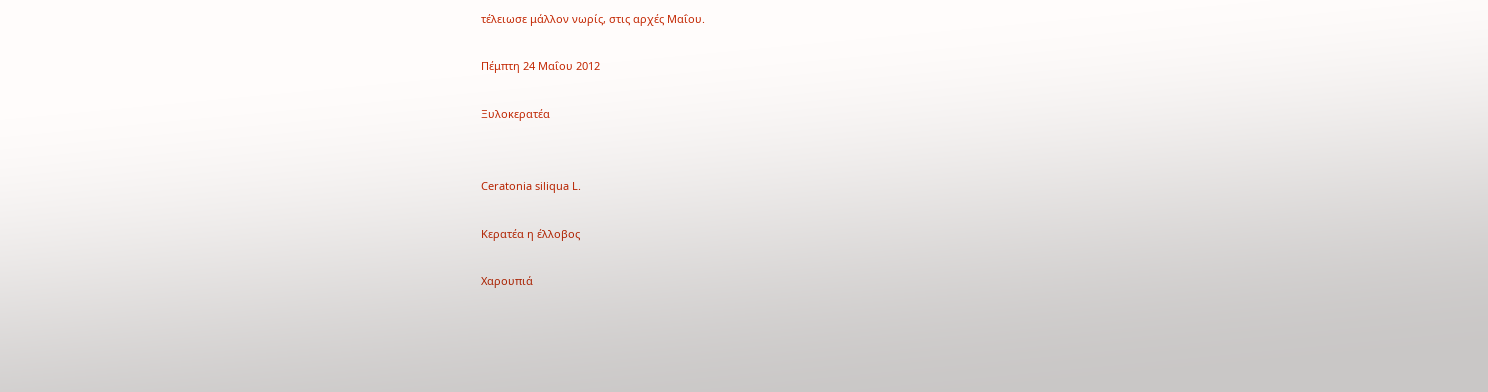τέλειωσε μάλλον νωρίς, στις αρχές Μαΐου.

Πέμπτη 24 Μαΐου 2012

Ξυλοκερατέα


Ceratonia siliqua L.

Κερατέα η έλλοβος

Χαρουπιά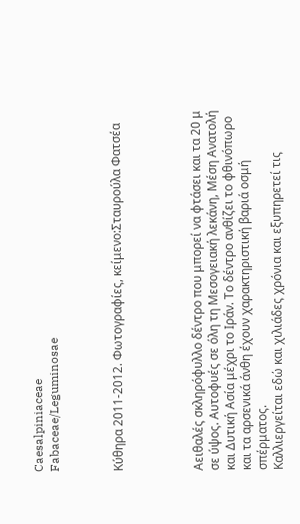Caesalpiniaceae
Fabaceae/Leguminosae



Κύθηρα 2011-2012. Φωτογραφίες, κείμενο:Σταυρούλα Φατσέα




Αειθαλές σκληρόφυλλο δέντρο που μπορεί να φτάσει και τα 20 μ σε ύψος. Αυτοφυές σε όλη τη Μεσογειακή λεκάνη, Μέση Ανατολή και Δυτική Ασία μέχρι το Ιράν. Το δέντρο ανθίζει το φθινόπωρο και τα αρσενικά άνθη έχουν χαρακτηριστική βαριά οσμή σπέρματος.
Καλλιεργείται εδώ και χιλιάδες χρόνια και εξυπηρετεί τις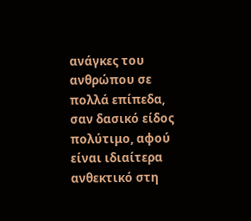ανάγκες του ανθρώπου σε πολλά επίπεδα, σαν δασικό είδος πολύτιμο, αφού είναι ιδιαίτερα ανθεκτικό στη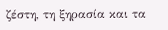ζέστη, τη ξηρασία και τα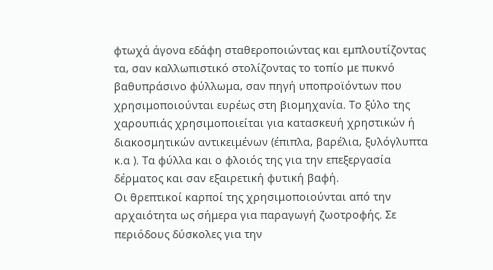φτωχά άγονα εδάφη σταθεροποιώντας και εμπλουτίζοντας τα, σαν καλλωπιστικό στολίζοντας το τοπίο με πυκνό βαθυπράσινο φύλλωμα, σαν πηγή υποπροϊόντων που χρησιμοποιούνται ευρέως στη βιομηχανία. Το ξύλο της χαρουπιάς χρησιμοποιείται για κατασκευή χρηστικών ή διακοσμητικών αντικειμένων (έπιπλα, βαρέλια, ξυλόγλυπτα κ.α ). Τα φύλλα και ο φλοιός της για την επεξεργασία δέρματος και σαν εξαιρετική φυτική βαφή.
Οι θρεπτικοί καρποί της χρησιμοποιούνται από την αρχαιότητα ως σήμερα για παραγωγή ζωοτροφής. Σε περιόδους δύσκολες για την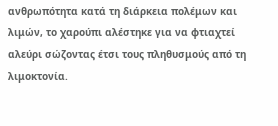ανθρωπότητα κατά τη διάρκεια πολέμων και λιμών, το χαρούπι αλέστηκε για να φτιαχτεί αλεύρι σώζοντας έτσι τους πληθυσμούς από τη λιμοκτονία.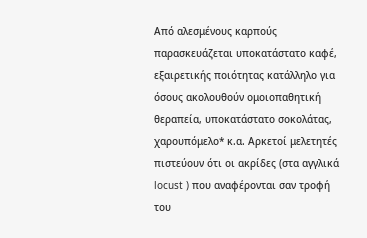Από αλεσμένους καρπούς παρασκευάζεται υποκατάστατο καφέ, εξαιρετικής ποιότητας κατάλληλο για όσους ακολουθούν ομοιοπαθητική θεραπεία, υποκατάστατο σοκολάτας, χαρουπόμελο* κ.α. Αρκετοί μελετητές πιστεύουν ότι οι ακρίδες (στα αγγλικά locust ) που αναφέρονται σαν τροφή του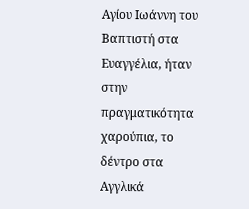Αγίου Ιωάννη του Βαπτιστή στα Ευαγγέλια, ήταν στην πραγματικότητα χαρούπια, το δέντρο στα Αγγλικά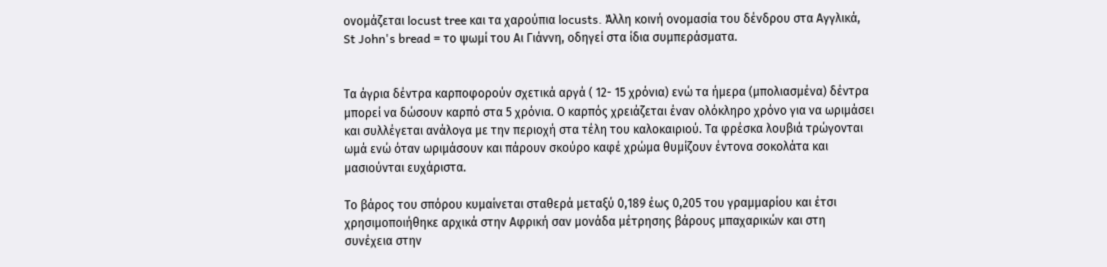ονομάζεται locust tree και τα χαρούπια locusts. Άλλη κοινή ονομασία του δένδρου στα Αγγλικά, St John's bread = το ψωμί του Αι Γιάννη, οδηγεί στα ίδια συμπεράσματα.


Τα άγρια δέντρα καρποφορούν σχετικά αργά ( 12- 15 χρόνια) ενώ τα ήμερα (μπολιασμένα) δέντρα μπορεί να δώσουν καρπό στα 5 χρόνια. Ο καρπός χρειάζεται έναν ολόκληρο χρόνο για να ωριμάσει και συλλέγεται ανάλογα με την περιοχή στα τέλη του καλοκαιριού. Τα φρέσκα λουβιά τρώγονται ωμά ενώ όταν ωριμάσουν και πάρουν σκούρο καφέ χρώμα θυμίζουν έντονα σοκολάτα και μασιούνται ευχάριστα.

Το βάρος του σπόρου κυμαίνεται σταθερά μεταξύ 0,189 έως 0,205 του γραμμαρίου και έτσι χρησιμοποιήθηκε αρχικά στην Αφρική σαν μονάδα μέτρησης βάρους μπαχαρικών και στη συνέχεια στην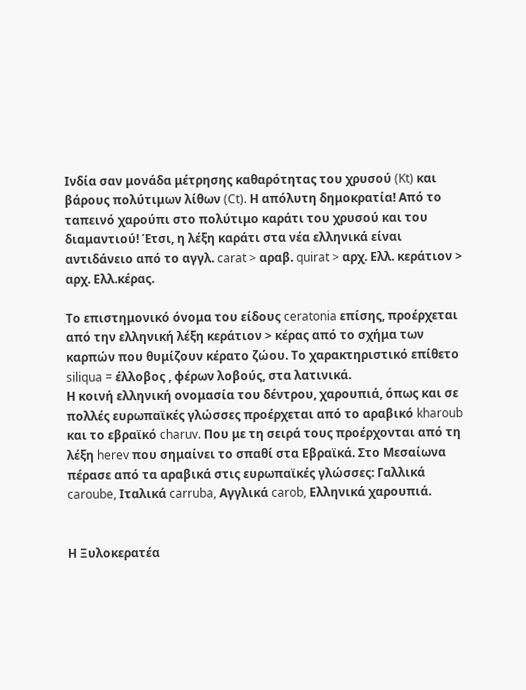Ινδία σαν μονάδα μέτρησης καθαρότητας του χρυσού (Kt) και βάρους πολύτιμων λίθων (Ct). Η απόλυτη δημοκρατία! Από το ταπεινό χαρούπι στο πολύτιμο καράτι του χρυσού και του διαμαντιού! Έτσι, η λέξη καράτι στα νέα ελληνικά είναι αντιδάνειο από το αγγλ. carat > αραβ. quirat > αρχ. Ελλ. κεράτιον > αρχ. Ελλ.κέρας.

Το επιστημονικό όνομα του είδους ceratonia επίσης, προέρχεται από την ελληνική λέξη κεράτιον > κέρας από το σχήμα των καρπών που θυμίζουν κέρατο ζώου. Το χαρακτηριστικό επίθετο siliqua = έλλοβος , φέρων λοβούς, στα λατινικά.
Η κοινή ελληνική ονομασία του δέντρου, χαρουπιά, όπως και σε πολλές ευρωπαϊκές γλώσσες προέρχεται από το αραβικό kharoub και το εβραϊκό charuv. Που με τη σειρά τους προέρχονται από τη λέξη herev που σημαίνει το σπαθί στα Εβραϊκά. Στο Μεσαίωνα πέρασε από τα αραβικά στις ευρωπαϊκές γλώσσες: Γαλλικά caroube, Ιταλικά carruba, Αγγλικά carob, Ελληνικά χαρουπιά.


Η Ξυλοκερατέα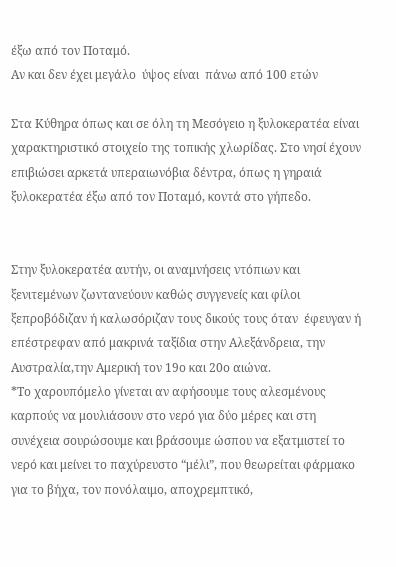έξω από τον Ποταμό.
Αν και δεν έχει μεγάλο  ύψος είναι  πάνω από 100 ετών

Στα Κύθηρα όπως και σε όλη τη Μεσόγειο η ξυλοκερατέα είναι χαρακτηριστικό στοιχείο της τοπικής χλωρίδας. Στο νησί έχουν επιβιώσει αρκετά υπεραιωνόβια δέντρα, όπως η γηραιά ξυλοκερατέα έξω από τον Ποταμό, κοντά στο γήπεδο.


Στην ξυλοκερατέα αυτήν, οι αναμνήσεις ντόπιων και ξενιτεμένων ζωντανεύουν καθώς συγγενείς και φίλοι ξεπροβόδιζαν ή καλωσόριζαν τους δικούς τους όταν  έφευγαν ή επέστρεφαν από μακρινά ταξίδια στην Αλεξάνδρεια, την Αυστραλία,την Αμερική τον 19ο και 20ο αιώνα.
*Το χαρουπόμελο γίνεται αν αφήσουμε τους αλεσμένους καρπούς να μουλιάσουν στο νερό για δύο μέρες και στη συνέχεια σουρώσουμε και βράσουμε ώσπου να εξατμιστεί το νερό και μείνει το παχύρευστο “μέλι”, που θεωρείται φάρμακο για το βήχα, τον πονόλαιμο, αποχρεμπτικό,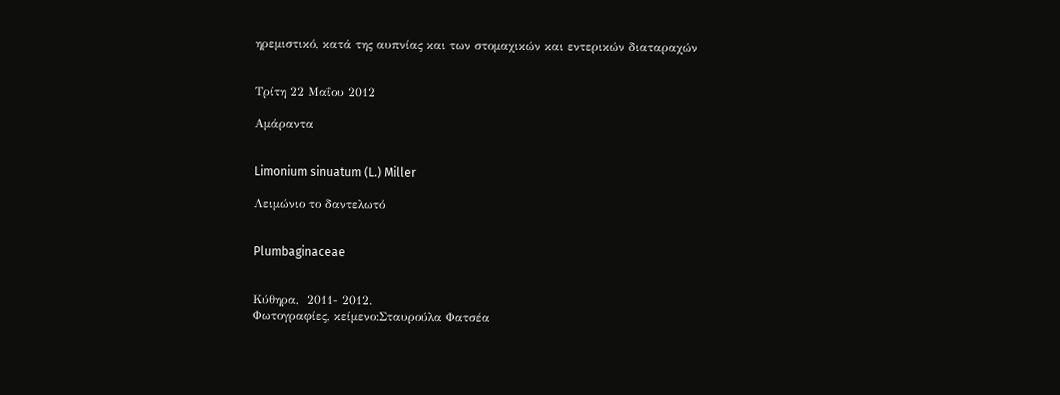ηρεμιστικό, κατά της αυπνίας και των στομαχικών και εντερικών διαταραχών


Τρίτη 22 Μαΐου 2012

Αμάραντα


Limonium sinuatum (L.) Miller

Λειμώνιο το δαντελωτό


Plumbaginaceae


Κύθηρα,  2011- 2012.
Φωτογραφίες, κείμενο:Σταυρούλα Φατσέα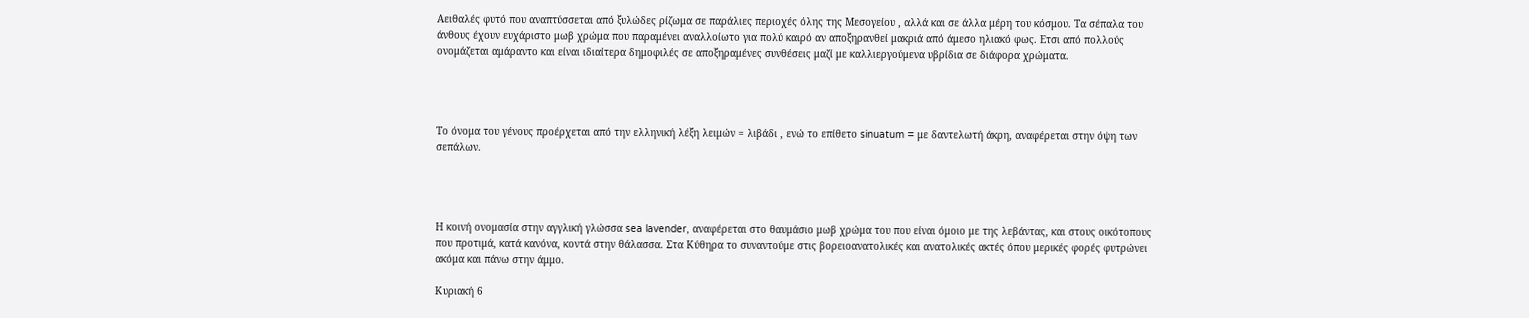Αειθαλές φυτό που αναπτύσσεται από ξυλώδες ρίζωμα σε παράλιες περιοχές όλης της Μεσογείου , αλλά και σε άλλα μέρη του κόσμου. Τα σέπαλα του άνθους έχουν ευχάριστο μωβ χρώμα που παραμένει αναλλοίωτο για πολύ καιρό αν αποξηρανθεί μακριά από άμεσο ηλιακό φως. Ετσι από πολλούς ονομάζεται αμάραντο και είναι ιδιαίτερα δημοφιλές σε αποξηραμένες συνθέσεις μαζί με καλλιεργούμενα υβρίδια σε διάφορα χρώματα.




Το όνομα του γένους προέρχεται από την ελληνική λέξη λειμών = λιβάδι , ενώ το επίθετο sinuatum = με δαντελωτή άκρη, αναφέρεται στην όψη των σεπάλων.




Η κοινή ονομασία στην αγγλική γλώσσα sea lavender, αναφέρεται στο θαυμάσιο μωβ χρώμα του που είναι όμοιο με της λεβάντας, και στους οικότοπους που προτιμά, κατά κανόνα, κοντά στην θάλασσα. Στα Κύθηρα το συναντούμε στις βορειοανατολικές και ανατολικές ακτές όπου μερικές φορές φυτρώνει ακόμα και πάνω στην άμμο.

Κυριακή 6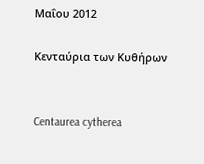Μαΐου 2012

Κενταύρια των Κυθήρων


Centaurea cytherea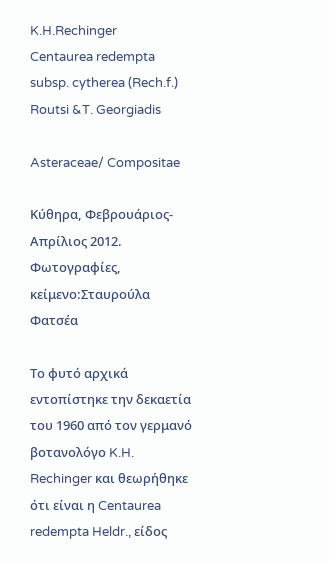K.H.Rechinger
Centaurea redempta subsp. cytherea (Rech.f.) Routsi &T. Georgiadis

Asteraceae/ Compositae

Κύθηρα, Φεβρουάριος-Απρίλιος 2012.
Φωτογραφίες, κείμενο:Σταυρούλα Φατσέα

Το φυτό αρχικά εντοπίστηκε την δεκαετία του 1960 από τον γερμανό βοτανολόγο K.H. Rechinger και θεωρήθηκε ότι είναι η Centaurea redempta Heldr., είδος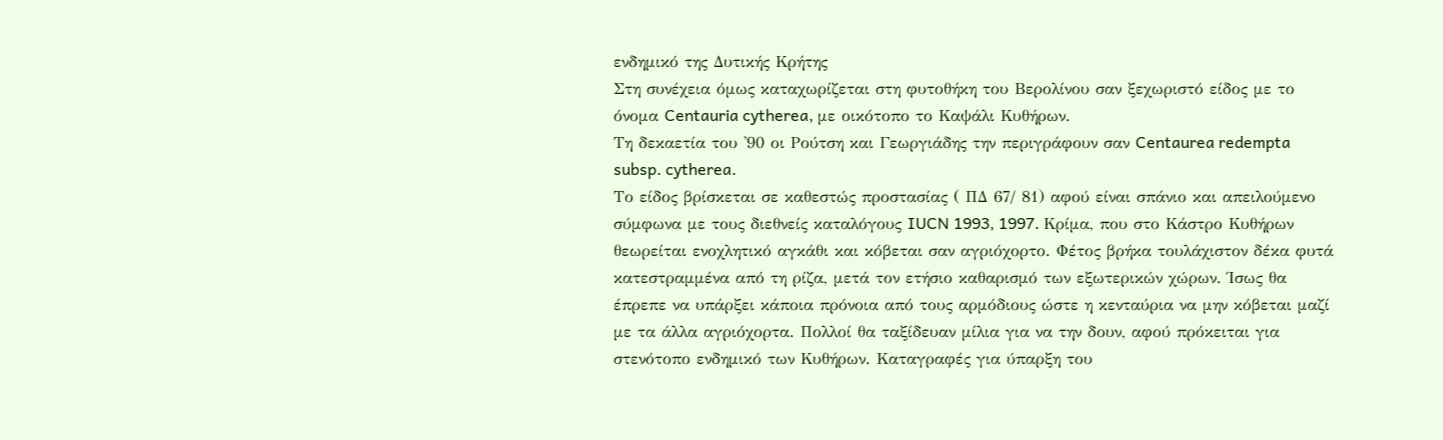ενδημικό της Δυτικής Κρήτης
Στη συνέχεια όμως καταχωρίζεται στη φυτοθήκη του Βερολίνου σαν ξεχωριστό είδος με το όνομα Centauria cytherea, με οικότοπο το Καψάλι Κυθήρων.
Τη δεκαετία του '90 οι Ρούτση και Γεωργιάδης την περιγράφουν σαν Centaurea redempta subsp. cytherea.
Tο είδος βρίσκεται σε καθεστώς προστασίας ( ΠΔ 67/ 81) αφού είναι σπάνιο και απειλούμενο σύμφωνα με τους διεθνείς καταλόγους IUCN 1993, 1997. Κρίμα, που στο Κάστρο Κυθήρων θεωρείται ενοχλητικό αγκάθι και κόβεται σαν αγριόχορτο. Φέτος βρήκα τουλάχιστον δέκα φυτά κατεστραμμένα από τη ρίζα, μετά τον ετήσιο καθαρισμό των εξωτερικών χώρων. Ίσως θα έπρεπε να υπάρξει κάποια πρόνοια από τους αρμόδιους ώστε η κενταύρια να μην κόβεται μαζί με τα άλλα αγριόχορτα. Πολλοί θα ταξίδευαν μίλια για να την δουν, αφού πρόκειται για στενότοπο ενδημικό των Κυθήρων. Καταγραφές για ύπαρξη του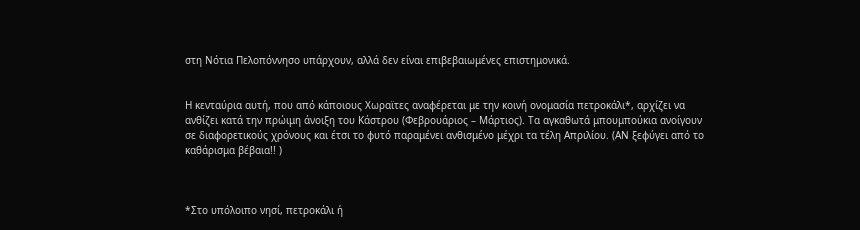στη Νότια Πελοπόννησο υπάρχουν, αλλά δεν είναι επιβεβαιωμένες επιστημονικά.


Η κενταύρια αυτή, που από κάποιους Χωραϊτες αναφέρεται με την κοινή ονομασία πετροκάλι*, αρχίζει να ανθίζει κατά την πρώιμη άνοιξη του Κάστρου (Φεβρουάριος – Μάρτιος). Τα αγκαθωτά μπουμπούκια ανοίγουν σε διαφορετικούς χρόνους και έτσι το φυτό παραμένει ανθισμένο μέχρι τα τέλη Απριλίου. (ΑΝ ξεφύγει από το καθάρισμα βέβαια!! )



*Στο υπόλοιπο νησί, πετροκάλι ή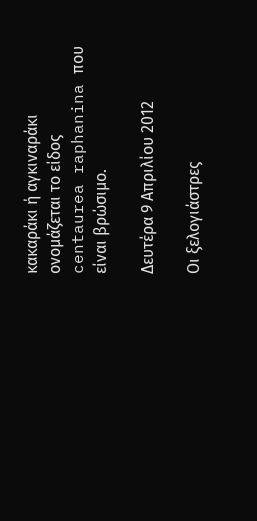κακαράκι ή αγκιναράκι ονομάζεται το είδος centaurea raphanina που είναι βρώσιμο.

Δευτέρα 9 Απριλίου 2012

Οι ξελογιάστρες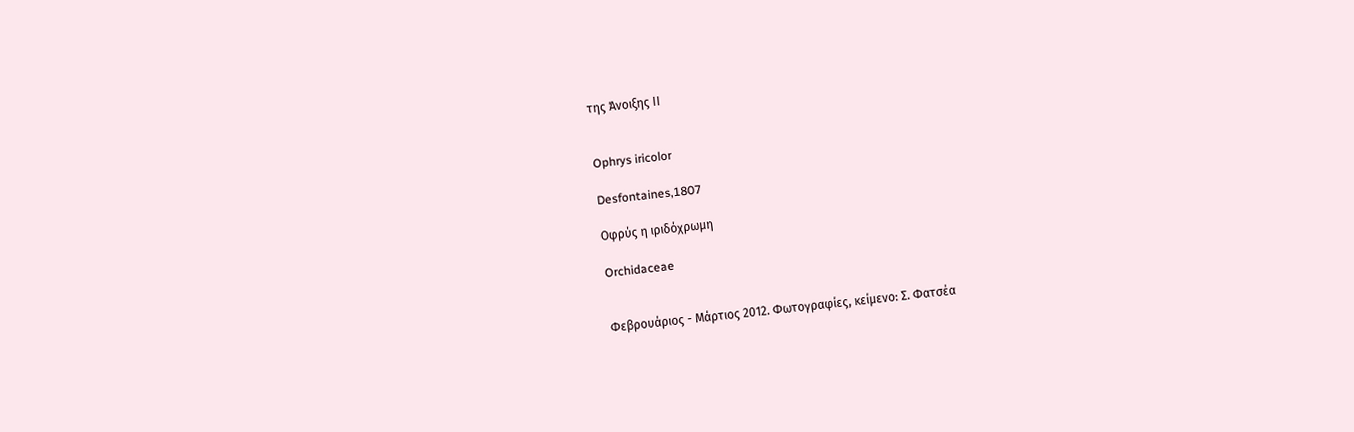της Άνοιξης ΙΙ


Ophrys iricolor

Desfontaines,1807

Οφρύς η ιριδόχρωμη

Orchidaceae


Φεβρουάριος - Μάρτιος 2012. Φωτογραφίες, κείμενο: Σ. Φατσέα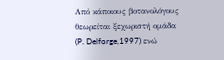Από κάποιους βοτανολόγους θεωρείται ξεχωριστή ομάδα (P. Delforge,1997) ενώ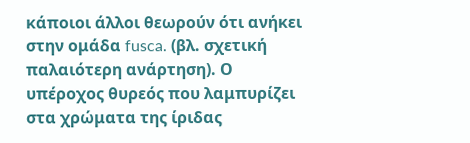κάποιοι άλλοι θεωρούν ότι ανήκει στην ομάδα fusca. (βλ. σχετική παλαιότερη ανάρτηση). Ο υπέροχος θυρεός που λαμπυρίζει στα χρώματα της ίριδας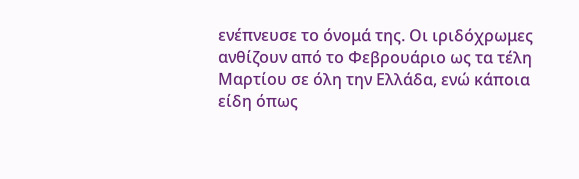ενέπνευσε το όνομά της. Οι ιριδόχρωμες ανθίζουν από το Φεβρουάριο ως τα τέλη Μαρτίου σε όλη την Ελλάδα, ενώ κάποια είδη όπως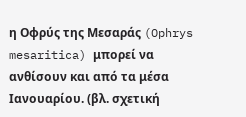η Οφρύς της Μεσαράς (Ophrys mesaritica) μπορεί να ανθίσουν και από τα μέσα Ιανουαρίου. (βλ. σχετική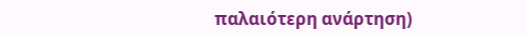παλαιότερη ανάρτηση)